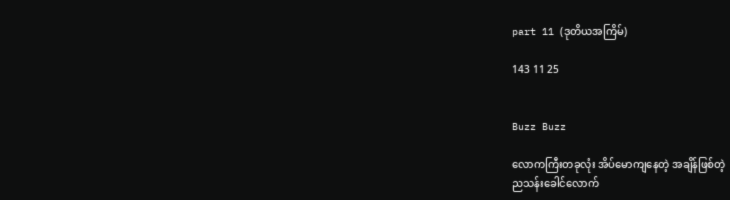part 11 (ဒုတိယအကြိမ်)

143 11 25


Buzz Buzz

လောကကြီးတခုလုံး အိပ်မောကျနေတဲ့ အချိန်ဖြစ်တဲ့
ညသန်းခေါင်လောက်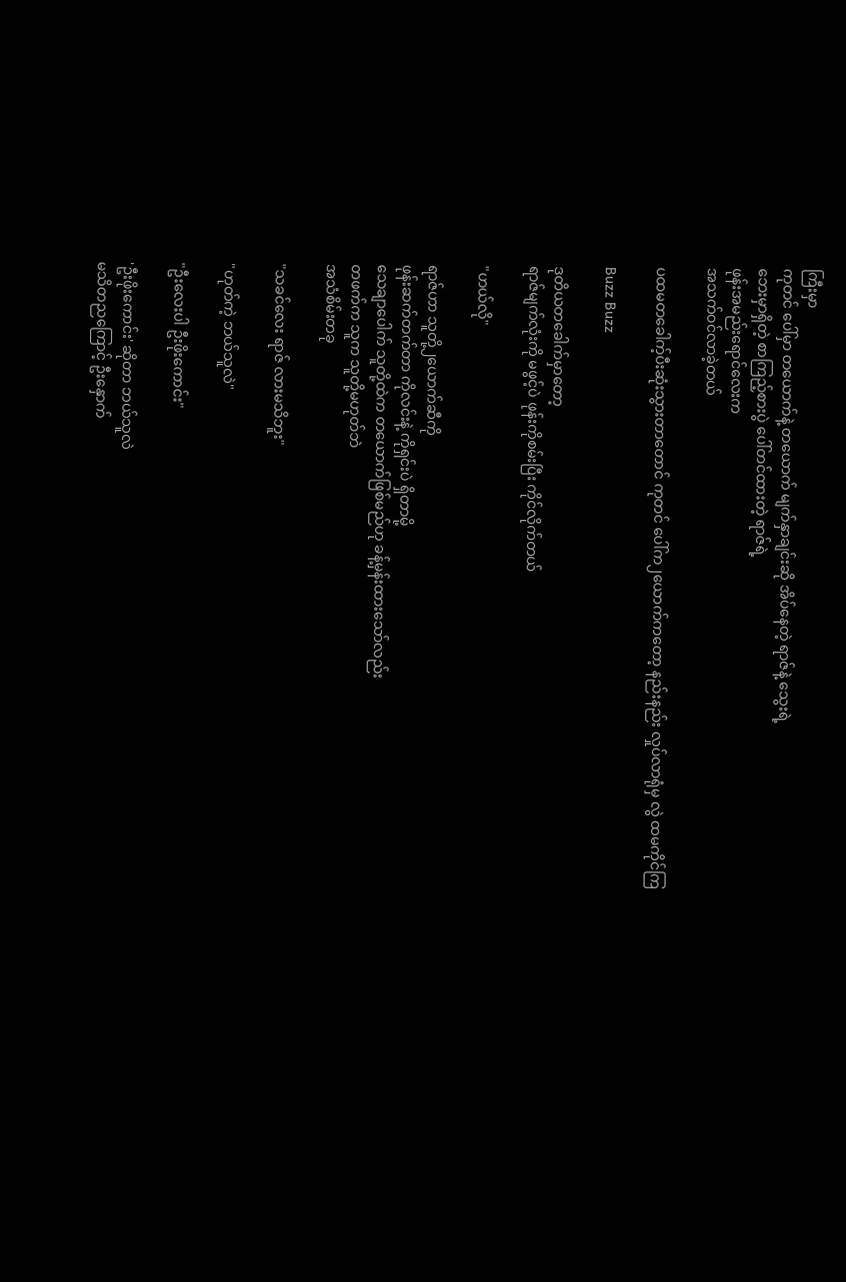ကြီးမှာ
ကုတင် ပေါ်မှာ တယောက်နဲ့ တယောက် မျက်နှာချင်းဆို အိပ်နေတဲ့ ရာဇ်နဲ့ သွေးရဲ့
ဘေးမှာရှိတဲ့ စာကြည့်စားပွဲ ပေါ်တင်ထားတဲ့ ရာဇ်ရဲ့
ဖုန်းအမည်းရောင်လေးက
အသက်ဝင်လာခဲ့တယ်

ပထမတခေါက့်ပီးဆုံးသွားတာတောင် ကုတင် ပေါ်က၂ယောက်ကတော့ နည်းနည်း လှုပ်လာရုံမှ လွဲ ထမကိုင်ကြ

Buzz Buzz

ဒုတိယတခေါက်မှာတော့
ရာဇ်မျက်လုံးကို မဖွင့်ပဲ ဖုန်းကိုစမ်းပြီး ကိုင်လိုက်တယ်

"ဟယ်လို"

ရာဇ်ဟာ သူတို့၂ယောက်ဆီကို
ဖုန်းဆက်တက်တာ ကိုလင်းနဲ့ ကိုရှင်းပဲ ရှိတာမို့
သေချာပေါက် သူတို့ထဲက တယောက်ဖြစ်မည်ဟု ခန့်မှန်းထားသော်လည်း
တဖက်က သူက သူတို့မဟုတ်ဘဲ
အသံစိမ်းတခု

"သခင်လေး ရာဇ် လားမသိဘူး"

"ဟုတ်ကဲ့ ဘယ်သူလဲ"

"ဦးလေးပါ ဦးဖိုးကောင်း"

'ဦးဖိုးကောင်း' ဆိုတာ ဘယ်သူလဲ
မသိတညကြောင့် ဦးနှောက်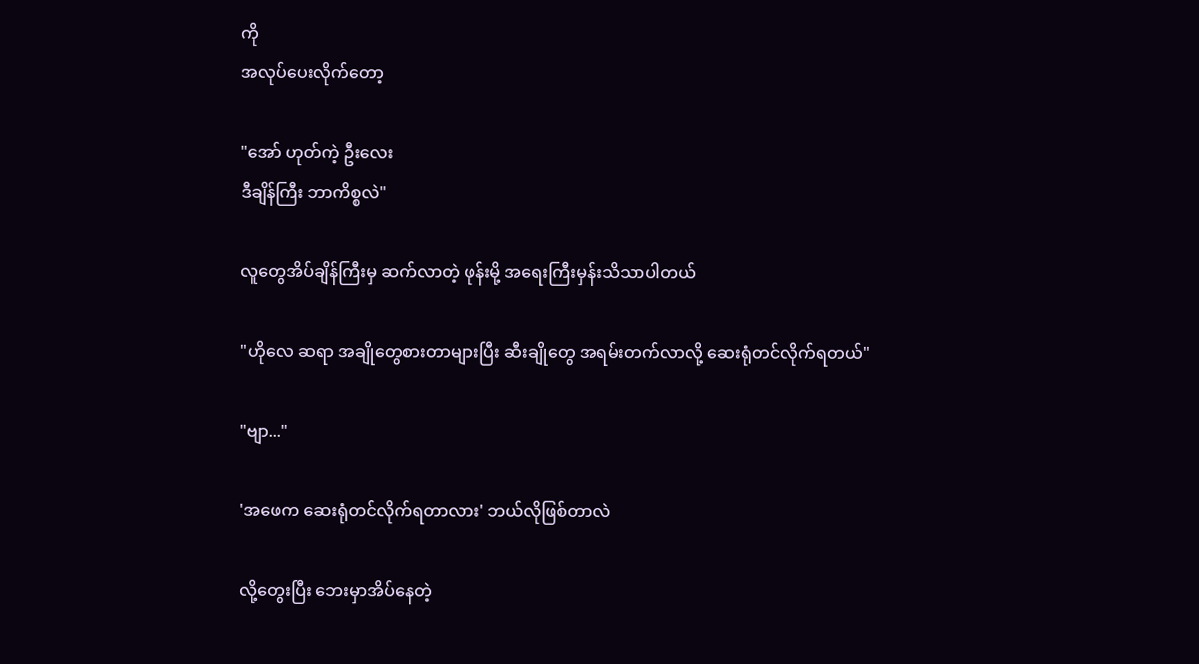ကို
အလုပ်ပေးလိုက်တော့

"အော် ဟုတ်ကဲ့ ဦးလေး
ဒီချိန်ကြီး ဘာကိစ္စလဲ"

လူတွေအိပ်ချိန်ကြီးမှ ဆက်လာတဲ့ ဖုန်းမို့ အရေးကြီးမှန်းသိသာပါတယ်

"ဟိုလေ ဆရာ အချိုတွေစားတာများပြီး ဆီးချိုတွေ အရမ်းတက်လာလို့ ဆေးရုံတင်လိုက်ရတယ်"

"ဗျာ..."

'အဖေက ဆေးရုံတင်လိုက်ရတာလား' ဘယ်လိုဖြစ်တာလဲ

လို့တွေးပြီး ဘေးမှာအိပ်နေတဲ့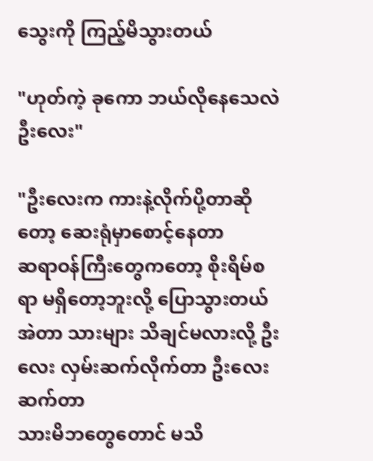သွေးကို ကြည့်မိသွားတယ်

"ဟုတ်ကဲ့ ခုကော ဘယ်လိုနေသေလဲ ဦးလေး"

"ဦးလေးက ကားနဲ့လိုက်ပို့တာဆိုတော့ ဆေးရုံမှာစောင့်နေတာ
ဆရာဝန်ကြီးတွေကတော့ စိုးရိမ်စရာ မရှိတော့ဘူးလို့ ပြောသွားတယ် အဲတာ သားများ သိချင်မလားလို့ ဦးလေး လှမ်းဆက်လိုက်တာ ဦးလေးဆက်တာ
သားမိဘတွေတောင် မသိ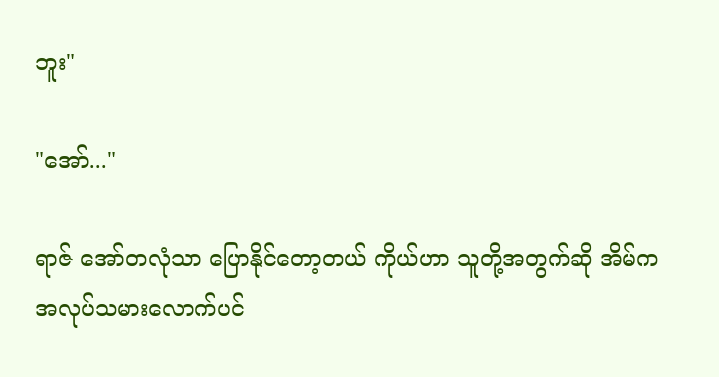ဘူး"

"အော်..."

ရာဇ် အော်တလုံသာ ပြောနိုင်တော့တယ် ကိုယ်ဟာ သူတို့အတွက်ဆို အိမ်က အလုပ်သမားလောက်ပင်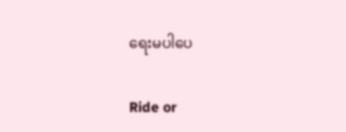ရေးမပါပေ

Ride or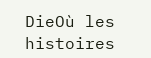DieOù les histoires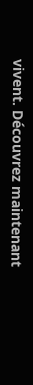vivent. Découvrez maintenant